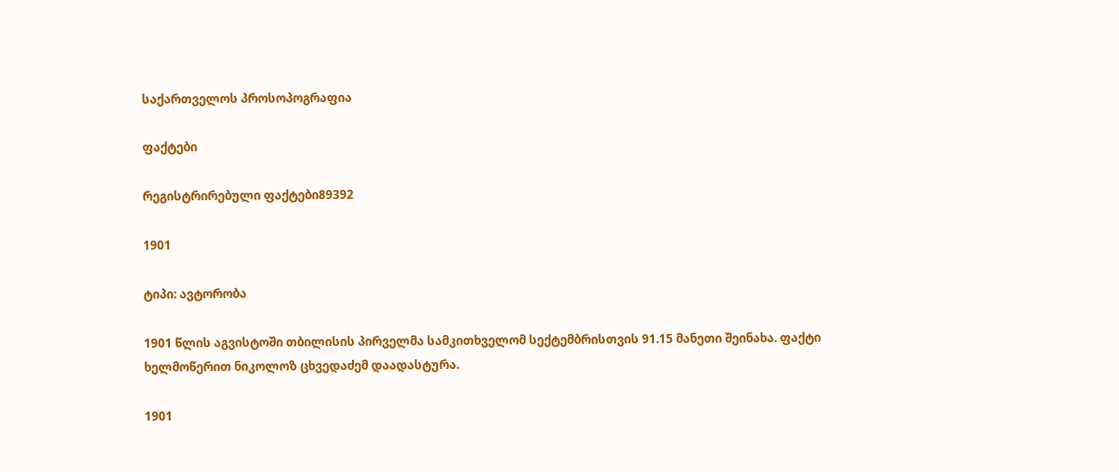საქართველოს პროსოპოგრაფია

ფაქტები

რეგისტრირებული ფაქტები89392

1901

ტიპი: ავტორობა

1901 წლის აგვისტოში თბილისის პირველმა სამკითხველომ სექტემბრისთვის 91.15 მანეთი შეინახა. ფაქტი ხელმოწერით ნიკოლოზ ცხვედაძემ დაადასტურა.

1901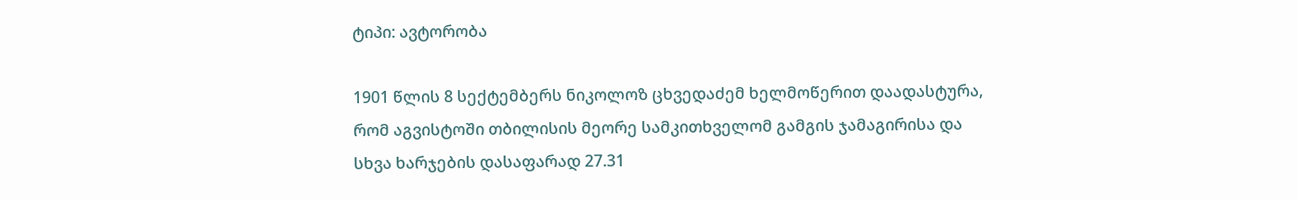ტიპი: ავტორობა

1901 წლის 8 სექტემბერს ნიკოლოზ ცხვედაძემ ხელმოწერით დაადასტურა, რომ აგვისტოში თბილისის მეორე სამკითხველომ გამგის ჯამაგირისა და სხვა ხარჯების დასაფარად 27.31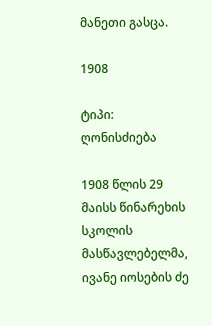მანეთი გასცა.

1908

ტიპი: ღონისძიება

1908 წლის 29 მაისს წინარეხის სკოლის მასწავლებელმა, ივანე იოსების ძე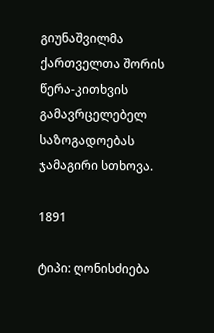გიუნაშვილმა ქართველთა შორის წერა-კითხვის გამავრცელებელ საზოგადოებას ჯამაგირი სთხოვა.

1891

ტიპი: ღონისძიება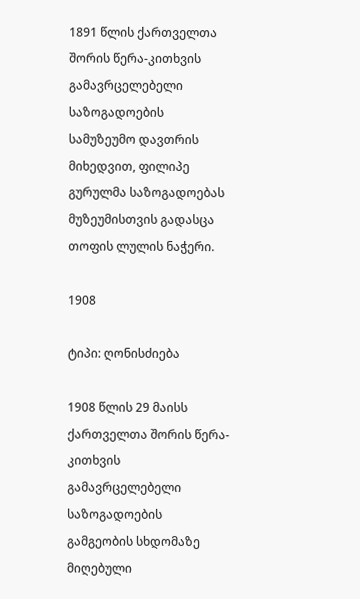1891 წლის ქართველთა შორის წერა-კითხვის გამავრცელებელი საზოგადოების სამუზეუმო დავთრის მიხედვით, ფილიპე გურულმა საზოგადოებას მუზეუმისთვის გადასცა თოფის ლულის ნაჭერი.

1908

ტიპი: ღონისძიება

1908 წლის 29 მაისს ქართველთა შორის წერა-კითხვის გამავრცელებელი საზოგადოების გამგეობის სხდომაზე მიღებული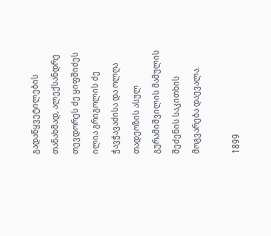გადაწყვეტილების თანახმად, ალექსანდრე თევდორეს ძე ყიფშიძეს ილია გრიგოლის ძე ჭავჭავაძისა და ოლღა თადეოზის ასულ გურამიშვილის მამულის შეძენის საკითხის მოგვარება დაევალა.

1899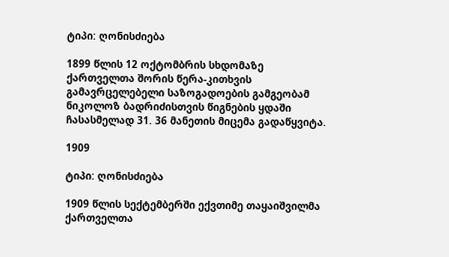ტიპი: ღონისძიება

1899 წლის 12 ოქტომბრის სხდომაზე ქართველთა შორის წერა-კითხვის გამავრცელებელი საზოგადოების გამგეობამ ნიკოლოზ ბადრიძისთვის წიგნების ყდაში ჩასასმელად 31. 36 მანეთის მიცემა გადაწყვიტა.

1909

ტიპი: ღონისძიება

1909 წლის სექტემბერში ექვთიმე თაყაიშვილმა ქართველთა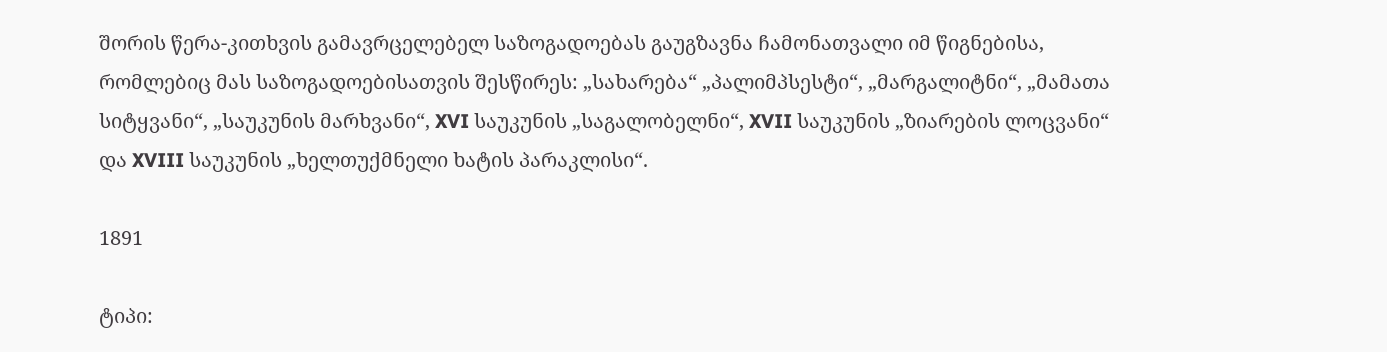შორის წერა-კითხვის გამავრცელებელ საზოგადოებას გაუგზავნა ჩამონათვალი იმ წიგნებისა, რომლებიც მას საზოგადოებისათვის შესწირეს: „სახარება“ „პალიმპსესტი“, „მარგალიტნი“, „მამათა სიტყვანი“, „საუკუნის მარხვანი“, XVI საუკუნის „საგალობელნი“, XVII საუკუნის „ზიარების ლოცვანი“ და XVIII საუკუნის „ხელთუქმნელი ხატის პარაკლისი“.

1891

ტიპი: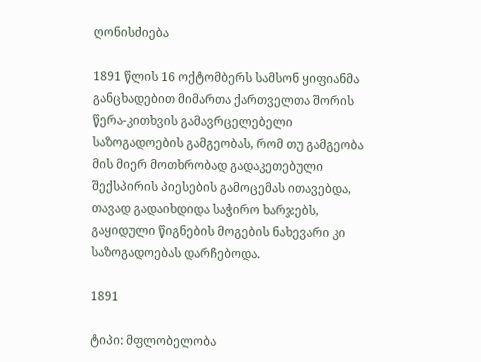ღონისძიება

1891 წლის 16 ოქტომბერს სამსონ ყიფიანმა განცხადებით მიმართა ქართველთა შორის წერა-კითხვის გამავრცელებელი საზოგადოების გამგეობას, რომ თუ გამგეობა მის მიერ მოთხრობად გადაკეთებული შექსპირის პიესების გამოცემას ითავებდა, თავად გადაიხდიდა საჭირო ხარჯებს, გაყიდული წიგნების მოგების ნახევარი კი საზოგადოებას დარჩებოდა.

1891

ტიპი: მფლობელობა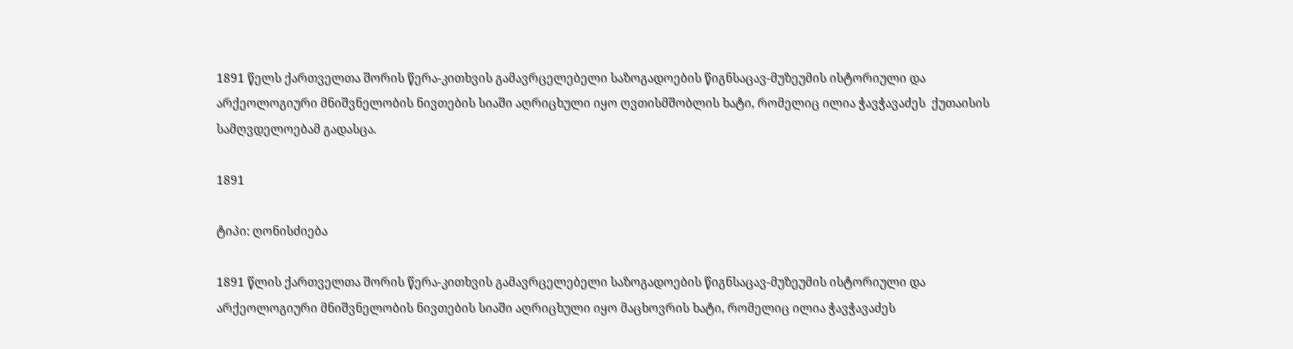1891 წელს ქართველთა შორის წერა-კითხვის გამავრცელებელი საზოგადოების წიგნსაცავ-მუზეუმის ისტორიული და არქეოლოგიური მნიშვნელობის ნივთების სიაში აღრიცხული იყო ღვთისმშობლის ხატი, რომელიც ილია ჭავჭავაძეს  ქუთაისის სამღვდელოებამ გადასცა.

1891

ტიპი: ღონისძიება

1891 წლის ქართველთა შორის წერა-კითხვის გამავრცელებელი საზოგადოების წიგნსაცავ-მუზეუმის ისტორიული და არქეოლოგიური მნიშვნელობის ნივთების სიაში აღრიცხული იყო მაცხოვრის ხატი, რომელიც ილია ჭავჭავაძეს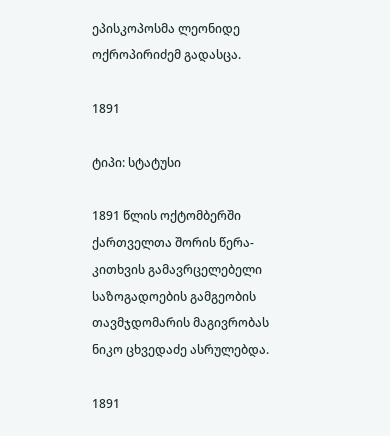ეპისკოპოსმა ლეონიდე ოქროპირიძემ გადასცა.

1891

ტიპი: სტატუსი

1891 წლის ოქტომბერში ქართველთა შორის წერა-კითხვის გამავრცელებელი საზოგადოების გამგეობის თავმჯდომარის მაგივრობას ნიკო ცხვედაძე ასრულებდა.

1891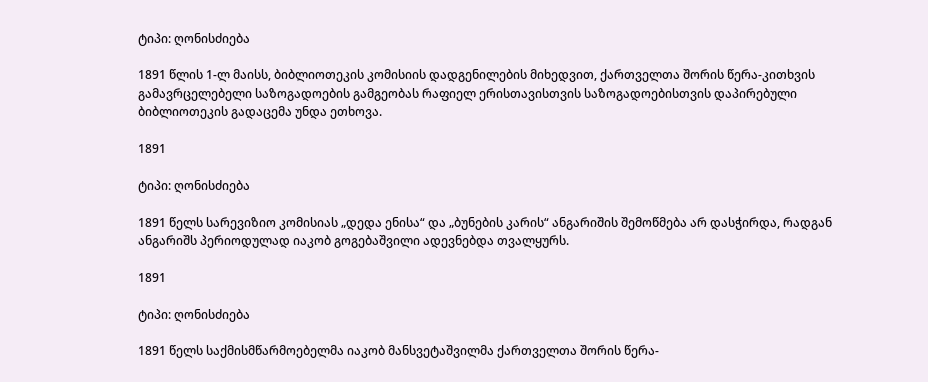ტიპი: ღონისძიება

1891 წლის 1-ლ მაისს, ბიბლიოთეკის კომისიის დადგენილების მიხედვით, ქართველთა შორის წერა-კითხვის გამავრცელებელი საზოგადოების გამგეობას რაფიელ ერისთავისთვის საზოგადოებისთვის დაპირებული ბიბლიოთეკის გადაცემა უნდა ეთხოვა.

1891

ტიპი: ღონისძიება

1891 წელს სარევიზიო კომისიას „დედა ენისა“ და „ბუნების კარის“ ანგარიშის შემოწმება არ დასჭირდა, რადგან ანგარიშს პერიოდულად იაკობ გოგებაშვილი ადევნებდა თვალყურს.

1891

ტიპი: ღონისძიება

1891 წელს საქმისმწარმოებელმა იაკობ მანსვეტაშვილმა ქართველთა შორის წერა-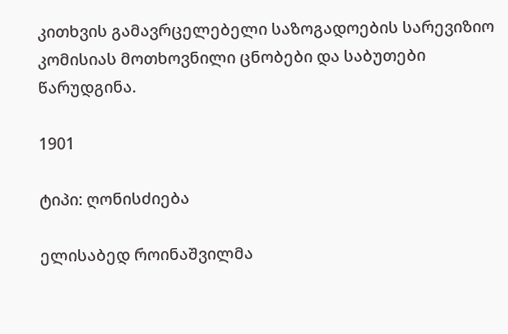კითხვის გამავრცელებელი საზოგადოების სარევიზიო კომისიას მოთხოვნილი ცნობები და საბუთები წარუდგინა.

1901

ტიპი: ღონისძიება

ელისაბედ როინაშვილმა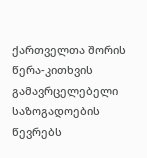ქართველთა შორის წერა-კითხვის გამავრცელებელი საზოგადოების წევრებს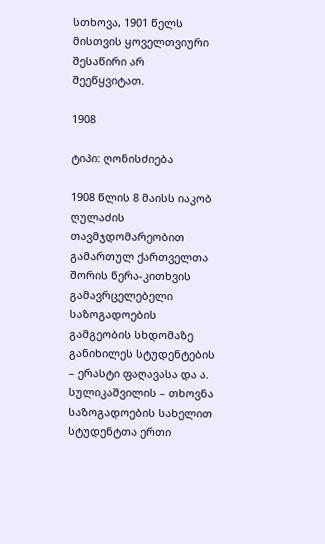სთხოვა, 1901 წელს მისთვის ყოველთვიური შესაწირი არ შეეწყვიტათ.

1908

ტიპი: ღონისძიება

1908 წლის 8 მაისს იაკობ ღულაძის თავმჯდომარეობით გამართულ ქართველთა შორის წერა-კითხვის გამავრცელებელი საზოგადოების გამგეობის სხდომაზე განიხილეს სტუდენტების – ერასტი ფაღავასა და ა. სულიკაშვილის – თხოვნა საზოგადოების სახელით სტუდენტთა ერთი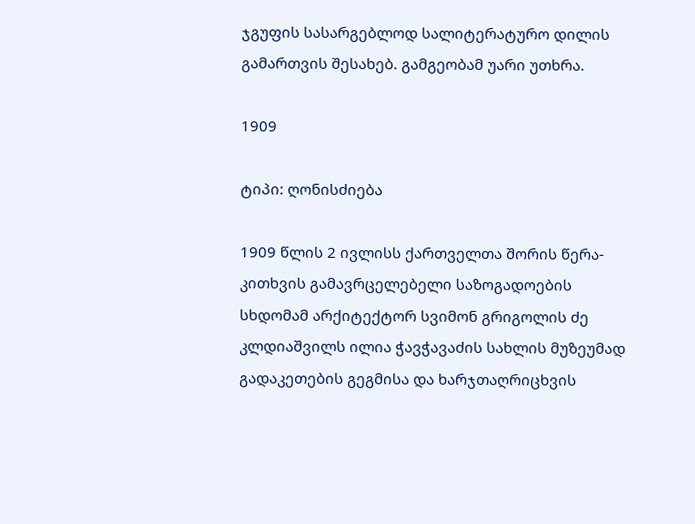ჯგუფის სასარგებლოდ სალიტერატურო დილის გამართვის შესახებ. გამგეობამ უარი უთხრა.

1909

ტიპი: ღონისძიება

1909 წლის 2 ივლისს ქართველთა შორის წერა-კითხვის გამავრცელებელი საზოგადოების სხდომამ არქიტექტორ სვიმონ გრიგოლის ძე კლდიაშვილს ილია ჭავჭავაძის სახლის მუზეუმად გადაკეთების გეგმისა და ხარჯთაღრიცხვის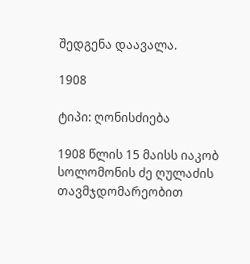შედგენა დაავალა.

1908

ტიპი: ღონისძიება

1908 წლის 15 მაისს იაკობ სოლომონის ძე ღულაძის თავმჯდომარეობით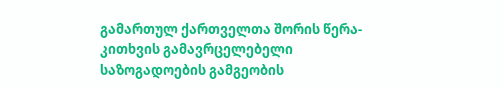გამართულ ქართველთა შორის წერა-კითხვის გამავრცელებელი საზოგადოების გამგეობის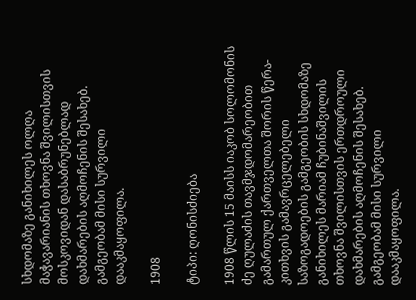სხდომაზე განიხილეს ოლღა მაჭავარიანის თხოვნა შვილისთვის მოსკოვიდან დასაბრუნებლად დახმარების აღმოჩენის შესახებ. გამგეობამ მისი სურვილი დააკმაყოფილა.

1908

ტიპი: ღონისძიება

1908 წლის 15 მაისს იაკობ სოლომონის ძე ღულაძის თავმჯდომარეობით გამართულ ქართველთა შორის წერა-კითხვის გამავრცელებელი საზოგადოების გამგეობის სხდომაზე განიხილეს მარიამ ჩუბინაშვილის თხოვნა შვილისთვის ერთდროული დახმარების აღმოჩენის შესახებ. გამგეობამ მისი სურვილი დააკმაყოფილა.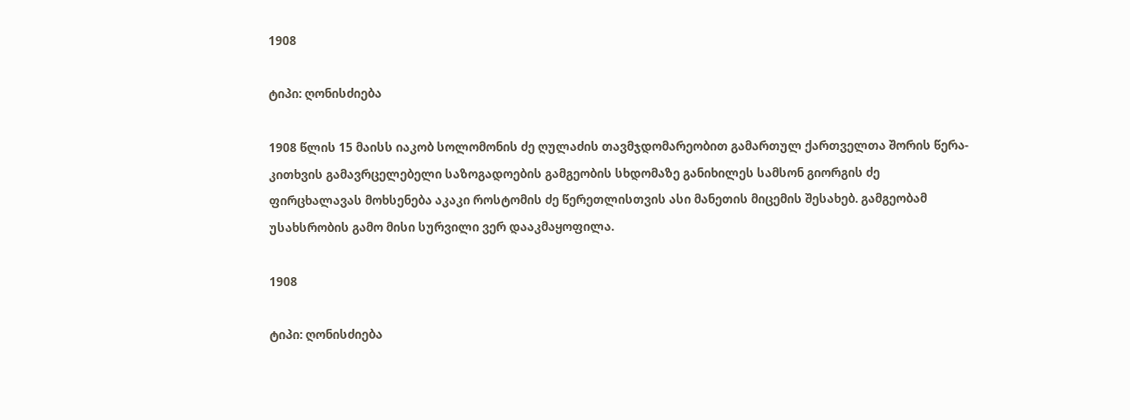1908

ტიპი: ღონისძიება

1908 წლის 15 მაისს იაკობ სოლომონის ძე ღულაძის თავმჯდომარეობით გამართულ ქართველთა შორის წერა-კითხვის გამავრცელებელი საზოგადოების გამგეობის სხდომაზე განიხილეს სამსონ გიორგის ძე ფირცხალავას მოხსენება აკაკი როსტომის ძე წერეთლისთვის ასი მანეთის მიცემის შესახებ. გამგეობამ უსახსრობის გამო მისი სურვილი ვერ დააკმაყოფილა.

1908

ტიპი: ღონისძიება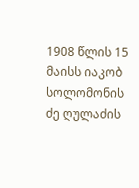1908 წლის 15 მაისს იაკობ სოლომონის ძე ღულაძის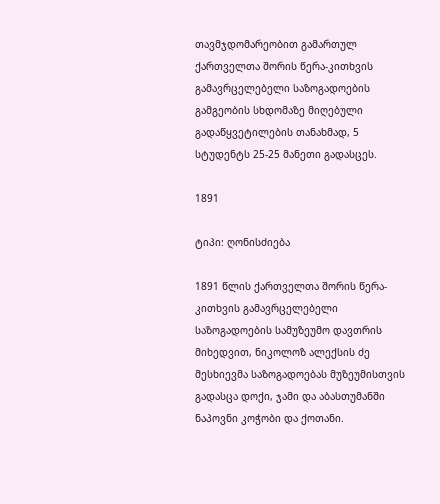თავმჯდომარეობით გამართულ ქართველთა შორის წერა-კითხვის გამავრცელებელი საზოგადოების გამგეობის სხდომაზე მიღებული გადაწყვეტილების თანახმად, 5 სტუდენტს 25-25 მანეთი გადასცეს.

1891

ტიპი: ღონისძიება

1891 წლის ქართველთა შორის წერა-კითხვის გამავრცელებელი საზოგადოების სამუზეუმო დავთრის მიხედვით, ნიკოლოზ ალექსის ძე მესხიევმა საზოგადოებას მუზეუმისთვის გადასცა დოქი, ჯამი და აბასთუმანში ნაპოვნი კოჭობი და ქოთანი.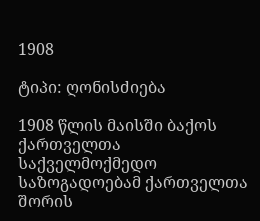1908

ტიპი: ღონისძიება

1908 წლის მაისში ბაქოს ქართველთა საქველმოქმედო საზოგადოებამ ქართველთა შორის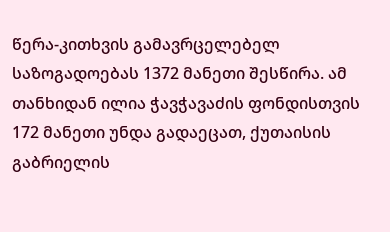წერა-კითხვის გამავრცელებელ საზოგადოებას 1372 მანეთი შესწირა. ამ თანხიდან ილია ჭავჭავაძის ფონდისთვის 172 მანეთი უნდა გადაეცათ, ქუთაისის გაბრიელის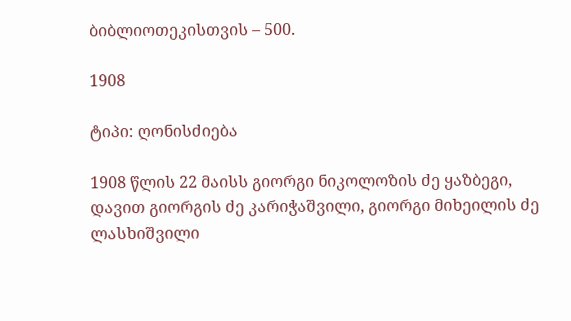ბიბლიოთეკისთვის – 500.

1908

ტიპი: ღონისძიება

1908 წლის 22 მაისს გიორგი ნიკოლოზის ძე ყაზბეგი, დავით გიორგის ძე კარიჭაშვილი, გიორგი მიხეილის ძე ლასხიშვილი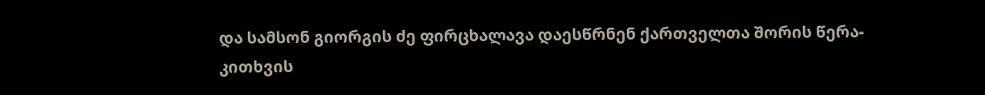და სამსონ გიორგის ძე ფირცხალავა დაესწრნენ ქართველთა შორის წერა-კითხვის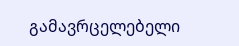გამავრცელებელი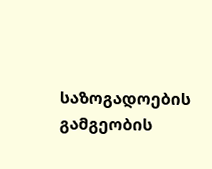საზოგადოების გამგეობის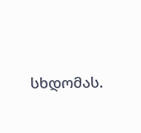სხდომას.